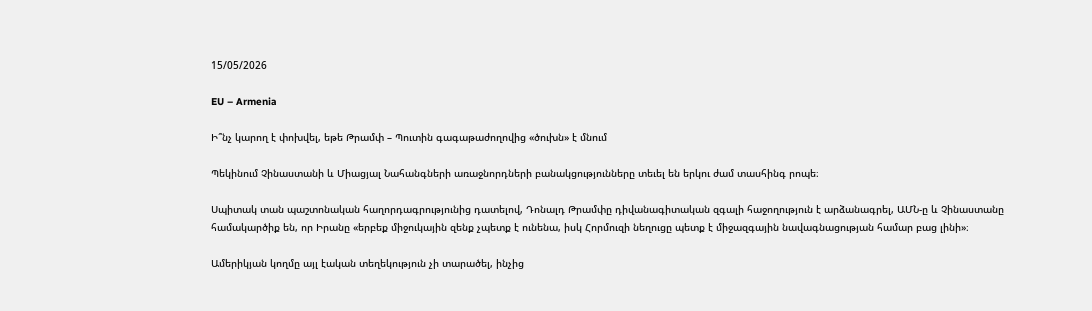15/05/2026

EU – Armenia

Ի՞նչ կարող է փոխվել, եթե Թրամփ – Պուտին գագաթաժողովից «ծուխն» է մնում

Պեկինում Չինաստանի և Միացյալ Նահանգների առաջնորդների բանակցությունները տեւել են երկու ժամ տասհինգ րոպե։

Սպիտակ տան պաշտոնական հաղորդագրությունից դատելով, Դոնալդ Թրամփը դիվանագիտական զգալի հաջողություն է արձանագրել, ԱՄՆ-ը և Չինաստանը համակարծիք են, որ Իրանը «երբեք միջուկային զենք չպետք է ունենա, իսկ Հորմուզի նեղուցը պետք է միջազգային նավագնացության համար բաց լինի»։

Ամերիկյան կողմը այլ էական տեղեկություն չի տարածել, ինչից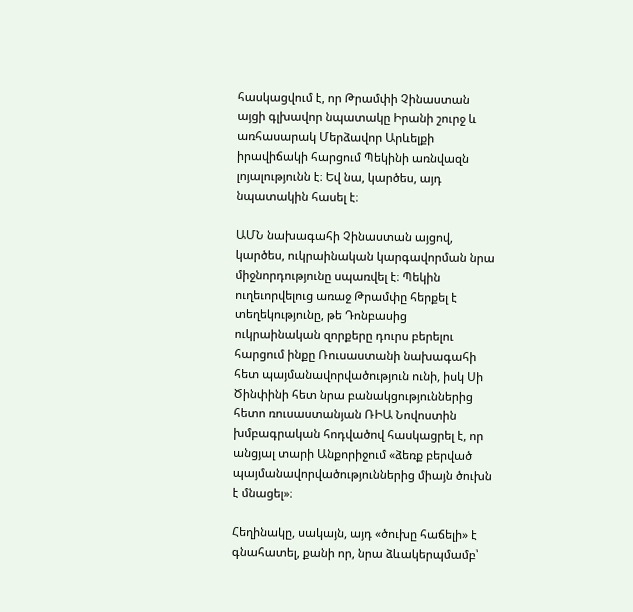հասկացվում է, որ Թրամփի Չինաստան այցի գլխավոր նպատակը Իրանի շուրջ և առհասարակ Մերձավոր Արևելքի իրավիճակի հարցում Պեկինի առնվազն լոյալությունն է։ Եվ նա, կարծես, այդ նպատակին հասել է։

ԱՄՆ նախագահի Չինաստան այցով, կարծես, ուկրաինական կարգավորման նրա միջնորդությունը սպառվել է։ Պեկին ուղեւորվելուց առաջ Թրամփը հերքել է տեղեկությունը, թե Դոնբասից ուկրաինական զորքերը դուրս բերելու հարցում ինքը Ռուսաստանի նախագահի հետ պայմանավորվածություն ունի, իսկ Սի Ծինփինի հետ նրա բանակցություններից հետո ռուսաստանյան ՌԻԱ Նովոստին խմբագրական հոդվածով հասկացրել է, որ անցյալ տարի Անքորիջում «ձեռք բերված պայմանավորվածություններից միայն ծուխն է մնացել»։

Հեղինակը, սակայն, այդ «ծուխը հաճելի» է գնահատել, քանի որ, նրա ձևակերպմամբ՝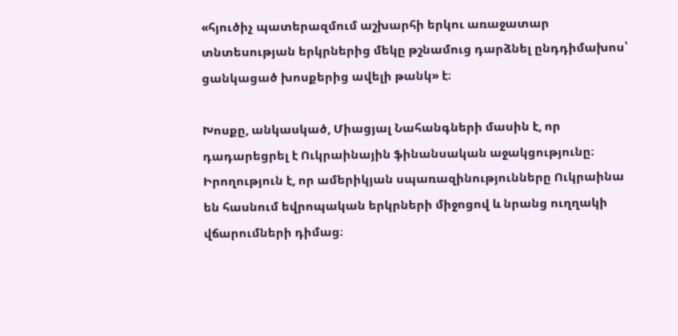«հյուծիչ պատերազմում աշխարհի երկու առաջատար տնտեսության երկրներից մեկը թշնամուց դարձնել ընդդիմախոս՝ ցանկացած խոսքերից ավելի թանկ» է։

Խոսքը, անկասկած, Միացյալ Նահանգների մասին է, որ դադարեցրել է Ուկրաինային ֆինանսական աջակցությունը։ Իրողություն է, որ ամերիկյան սպառազինությունները Ուկրաինա են հասնում եվրոպական երկրների միջոցով և նրանց ուղղակի վճարումների դիմաց։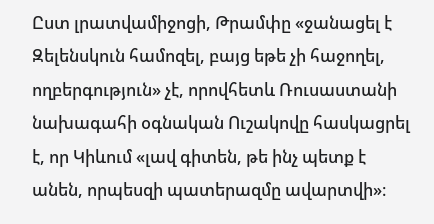Ըստ լրատվամիջոցի, Թրամփը «ջանացել է Զելենսկուն համոզել, բայց եթե չի հաջողել, ողբերգություն» չէ, որովհետև Ռուսաստանի նախագահի օգնական Ուշակովը հասկացրել է, որ Կիևում «լավ գիտեն, թե ինչ պետք է անեն, որպեսզի պատերազմը ավարտվի»։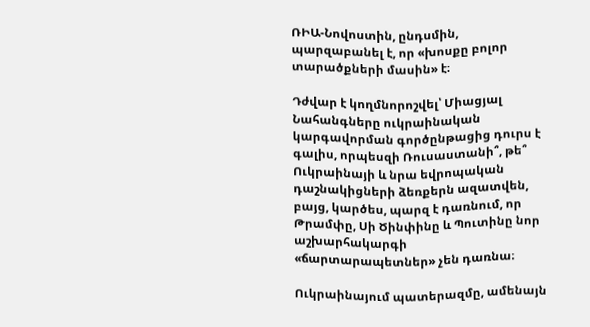ՌԻԱ-Նովոստին, ընդսմին, պարզաբանել է, որ «խոսքը բոլոր տարածքների մասին» է։

Դժվար է կողմնորոշվել՝ Միացյալ Նահանգները ուկրաինական կարգավորման գործընթացից դուրս է գալիս, որպեսզի Ռուսաստանի՞, թե՞ Ուկրաինայի և նրա եվրոպական դաշնակիցների ձեռքերն ազատվեն, բայց, կարծես, պարզ է դառնում, որ Թրամփը, Սի Ծինփինը և Պուտինը նոր աշխարհակարգի «ճարտարապետներ» չեն դառնա։

Ուկրաինայում պատերազմը, ամենայն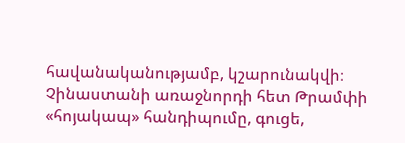հավանականությամբ, կշարունակվի։ Չինաստանի առաջնորդի հետ Թրամփի «հոյակապ» հանդիպումը, գուցե,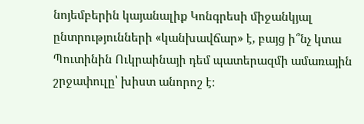նոյեմբերին կայանալիք Կոնգրեսի միջանկյալ ընտրությունների «կանխավճար» է, բայց ի՞նչ կտա Պուտինին Ուկրաինայի դեմ պատերազմի ամառային շրջափուլը՝ խիստ անորոշ է։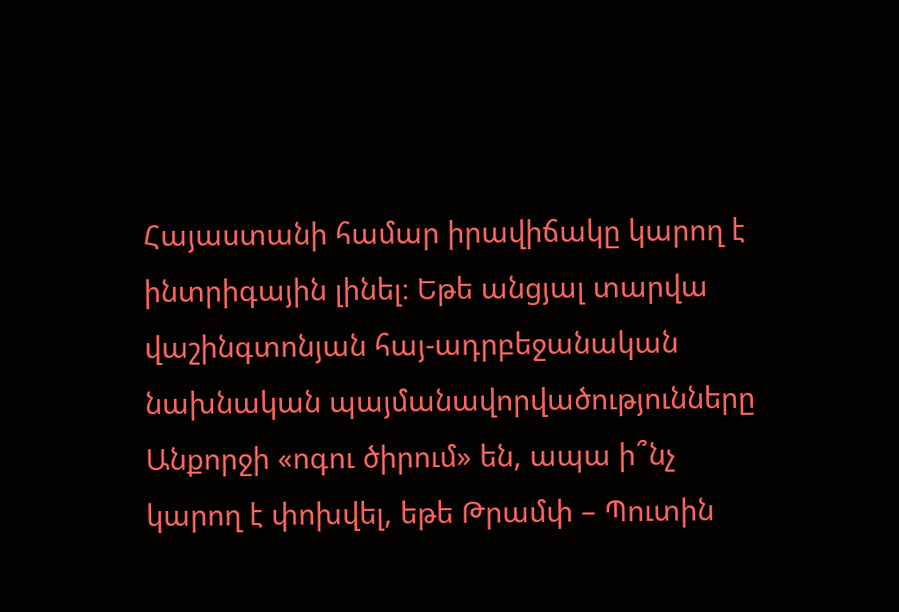Հայաստանի համար իրավիճակը կարող է ինտրիգային լինել։ Եթե անցյալ տարվա վաշինգտոնյան հայ-ադրբեջանական նախնական պայմանավորվածությունները Անքորջի «ոգու ծիրում» են, ապա ի՞նչ կարող է փոխվել, եթե Թրամփ – Պուտին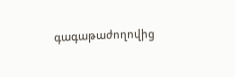գագաթաժողովից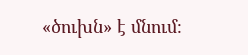«ծուխն» է մնում։